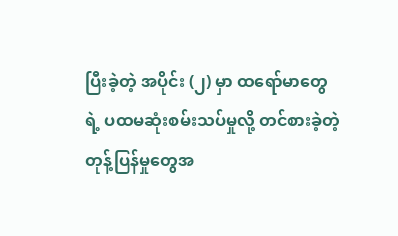ပြီးခဲ့တဲ့ အပိုင်း (၂) မှာ ထရော်မာတွေရဲ့ ပထမဆုံးစမ်းသပ်မှုလို့ တင်စားခဲ့တဲ့ တုန့်ပြန်မှုတွေအ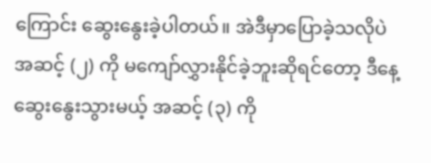ကြောင်း ဆွေးနွေးခဲ့ပါတယ်။ အဲဒီမှာပြောခဲ့သလိုပဲ အဆင့် (၂) ကို မကျော်လွှားနိုင်ခဲ့ဘူးဆိုရင်တော့ ဒီနေ့ဆွေးနွေးသွားမယ့် အဆင့် (၃) ကို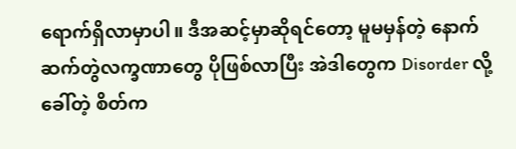ရောက်ရှိလာမှာပါ။ ဒီအဆင့်မှာဆိုရင်တော့ မူမမှန်တဲ့ နောက်ဆက်တွဲလက္ခဏာတွေ ပိုဖြစ်လာပြီး အဲဒါတွေက Disorder လို့ခေါ်တဲ့ စိတ်က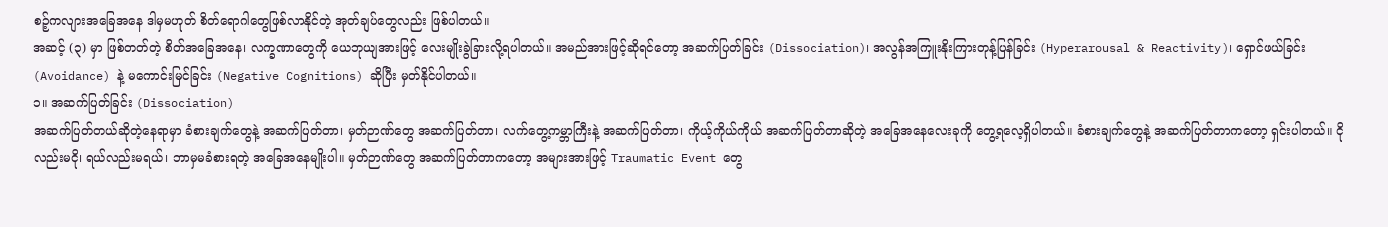စဉ့်ကလျားအခြေအနေ ဒါမှမဟုတ် စိတ်ရောဂါတွေဖြစ်လာနိုင်တဲ့ အုတ်ချပ်တွေလည်း ဖြစ်ပါတယ်။
အဆင့် (၃) မှာ ဖြစ်တတ်တဲ့ စိတ်အခြေအနေ၊ လက္ခဏာတွေကို ယေဘုယျအားဖြင့် လေးမျိုးခွဲခြားလို့ရပါတယ်။ အမည်အားဖြင့်ဆိုရင်တော့ အဆက်ပြတ်ခြင်း (Dissociation)၊ အလွန်အကြူးနိုးကြားတုန့်ပြန်ခြင်း (Hyperarousal & Reactivity)၊ ရှောင်ဖယ်ခြင်း (Avoidance) နဲ့ မကောင်းမြင်ခြင်း (Negative Cognitions) ဆိုပြီး မှတ်နိုင်ပါတယ်။
၁။ အဆက်ပြတ်ခြင်း (Dissociation)
အဆက်ပြတ်တယ်ဆိုတဲ့နေရာမှာ ခံစားချက်တွေနဲ့ အဆက်ပြတ်တာ၊ မှတ်ဉာဏ်တွေ အဆက်ပြတ်တာ၊ လက်တွေ့ကမ္ဘာကြီးနဲ့ အဆက်ပြတ်တာ၊ ကိုယ့်ကိုယ်ကိုယ် အဆက်ပြတ်တာဆိုတဲ့ အခြေအနေလေးခုကို တွေ့ရလေ့ရှိပါတယ်။ ခံစားချက်တွေနဲ့ အဆက်ပြတ်တာကတော့ ရှင်းပါတယ်။ ငိုလည်းမငို၊ ရယ်လည်းမရယ်၊ ဘာမှမခံစားရတဲ့ အခြေအနေမျိုးပါ။ မှတ်ဉာဏ်တွေ အဆက်ပြတ်တာကတော့ အများအားဖြင့် Traumatic Event တွေ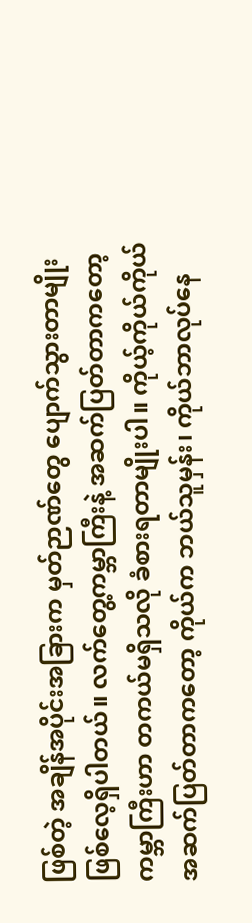ဖြစ်တဲ့ အချိန်အပိုင်းအခြားက မှတ်ဉာဏ်တွေ ပျောက်သွားတာမျိုး ဖြစ်လေ့ရှိပါတယ်။ လက်တွေ့ကမ္ဘာကြီးနဲ့ အဆက်ပြတ်တာကတော့ ကမ္ဘာကြီးဟာ တကယ်မရှိသလို ခံစားရတာမျိုးပါ။ ကိုယ့်ကိုယ်ကိုယ် အဆက်ပြတ်တာကတော့ ကိုယ်က ဘယ်သူမှန်း၊ ကိုယ်ဘာလုပ်နေ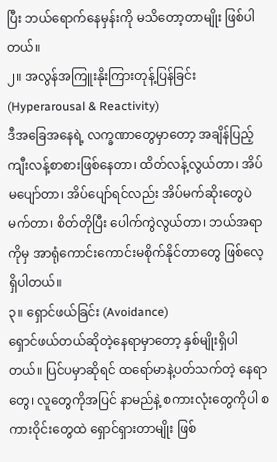ပြီး ဘယ်ရောက်နေမှန်းကို မသိတော့တာမျိုး ဖြစ်ပါတယ်။
၂။ အလွန်အကြူးနိုးကြားတုန့်ပြန်ခြင်း (Hyperarousal & Reactivity)
ဒီအခြေအနေရဲ့ လက္ခဏာတွေမှာတော့ အချိန်ပြည့် ကျီးလန့်စာစားဖြစ်နေတာ၊ ထိတ်လန့်လွယ်တာ၊ အိပ်မပျော်တာ၊ အိပ်ပျော်ရင်လည်း အိပ်မက်ဆိုးတွေပဲ မက်တာ၊ စိတ်တိုပြီး ပေါက်ကွဲလွယ်တာ၊ ဘယ်အရာကိုမှ အာရုံကောင်းကောင်းမစိုက်နိုင်တာတွေ ဖြစ်လေ့ရှိပါတယ်။
၃။ ရှောင်ဖယ်ခြင်း (Avoidance)
ရှောင်ဖယ်တယ်ဆိုတဲ့နေရာမှာတော့ နှစ်မျိုးရှိပါတယ်။ ပြင်ပမှာဆိုရင် ထရော်မာနဲ့ပတ်သက်တဲ့ နေရာတွေ၊ လူတွေကိုအပြင် နာမည်နဲ့ စကားလုံးတွေကိုပါ စကားဝိုင်းတွေထဲ ရှောင်ရှားတာမျိုး ဖြစ်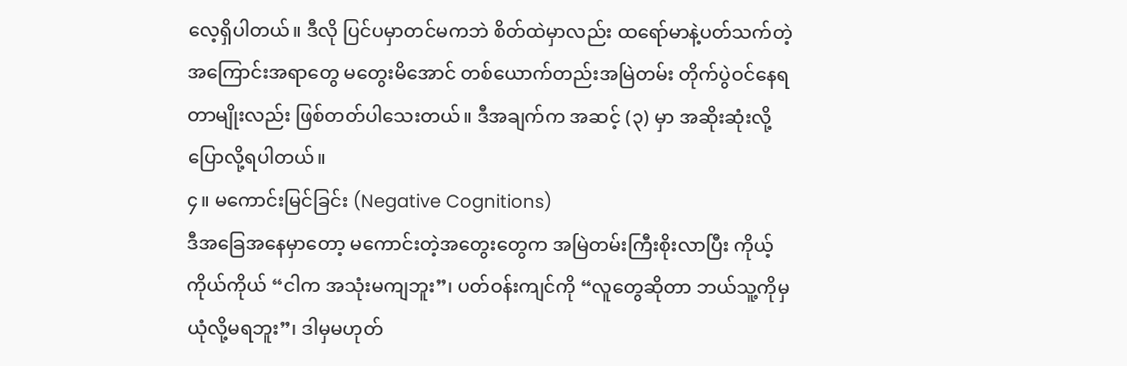လေ့ရှိပါတယ်။ ဒီလို ပြင်ပမှာတင်မကဘဲ စိတ်ထဲမှာလည်း ထရော်မာနဲ့ပတ်သက်တဲ့ အကြောင်းအရာတွေ မတွေးမိအောင် တစ်ယောက်တည်းအမြဲတမ်း တိုက်ပွဲဝင်နေရတာမျိုးလည်း ဖြစ်တတ်ပါသေးတယ်။ ဒီအချက်က အဆင့် (၃) မှာ အဆိုးဆုံးလို့ ပြောလို့ရပါတယ်။
၄။ မကောင်းမြင်ခြင်း (Negative Cognitions)
ဒီအခြေအနေမှာတော့ မကောင်းတဲ့အတွေးတွေက အမြဲတမ်းကြီးစိုးလာပြီး ကိုယ့်ကိုယ်ကိုယ် “ငါက အသုံးမကျဘူး”၊ ပတ်ဝန်းကျင်ကို “လူတွေဆိုတာ ဘယ်သူ့ကိုမှ ယုံလို့မရဘူး”၊ ဒါမှမဟုတ်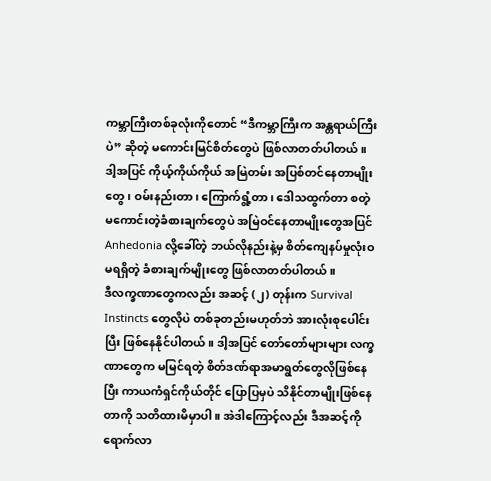ကမ္ဘာကြီးတစ်ခုလုံးကိုတောင် “ဒီကမ္ဘာကြီးက အန္တရာယ်ကြီးပဲ” ဆိုတဲ့ မကောင်းမြင်စိတ်တွေပဲ ဖြစ်လာတတ်ပါတယ်။ ဒါ့အပြင် ကိုယ့်ကိုယ်ကိုယ် အမြဲတမ်း အပြစ်တင်နေတာမျိုးတွေ၊ ဝမ်းနည်းတာ၊ ကြောက်ရွံ့တာ၊ ဒေါသထွက်တာ စတဲ့ မကောင်းတဲ့ခံစားချက်တွေပဲ အမြဲဝင်နေတာမျိုးတွေအပြင် Anhedonia လို့ခေါ်တဲ့ ဘယ်လိုနည်းနဲ့မှ စိတ်ကျေနပ်မှုလုံးဝမရရှိတဲ့ ခံစားချက်မျိုးတွေ ဖြစ်လာတတ်ပါတယ်။
ဒီလက္ခဏာတွေကလည်း အဆင့် (၂) တုန်းက Survival Instincts တွေလိုပဲ တစ်ခုတည်းမဟုတ်ဘဲ အားလုံးစုပေါင်းပြီး ဖြစ်နေနိုင်ပါတယ်။ ဒါ့အပြင် တော်တော်များများ လက္ခဏာတွေက မမြင်ရတဲ့ စိတ်ဒဏ်ရာအမာရွတ်တွေလိုဖြစ်နေပြီး ကာယကံရှင်ကိုယ်တိုင် ပြောပြမှပဲ သိနိုင်တာမျိုးဖြစ်နေတာကို သတိထားမိမှာပါ။ အဲဒါကြောင့်လည်း ဒီအဆင့်ကိုရောက်လာ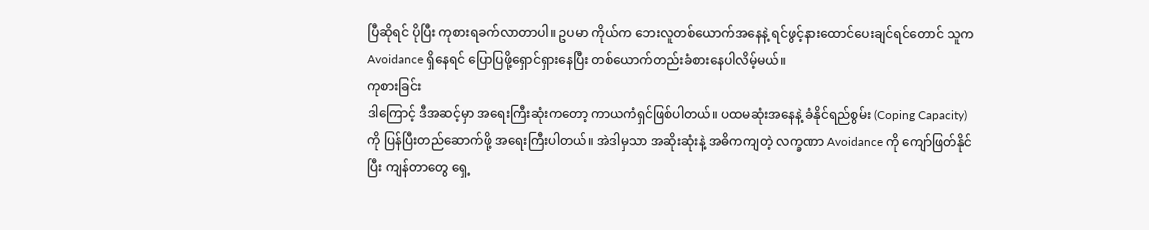ပြီဆိုရင် ပိုပြီး ကုစားရခက်လာတာပါ။ ဥပမာ ကိုယ်က ဘေးလူတစ်ယောက်အနေနဲ့ ရင်ဖွင့်နားထောင်ပေးချင်ရင်တောင် သူက Avoidance ရှိနေရင် ပြောပြဖို့ရှောင်ရှားနေပြီး တစ်ယောက်တည်းခံစားနေပါလိမ့်မယ်။
ကုစားခြင်း
ဒါကြောင့် ဒီအဆင့်မှာ အရေးကြီးဆုံးကတော့ ကာယကံရှင်ဖြစ်ပါတယ်။ ပထမဆုံးအနေနဲ့ ခံနိုင်ရည်စွမ်း (Coping Capacity) ကို ပြန်ပြီးတည်ဆောက်ဖို့ အရေးကြီးပါတယ်။ အဲဒါမှသာ အဆိုးဆုံးနဲ့ အဓိကကျတဲ့ လက္ခဏာ Avoidance ကို ကျော်ဖြတ်နိုင်ပြီး ကျန်တာတွေ ရှေ့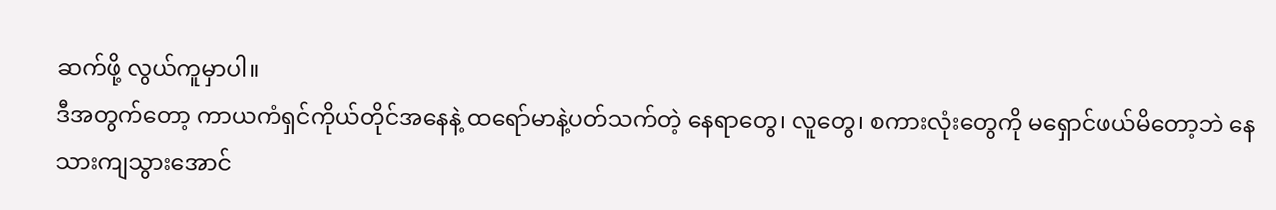ဆက်ဖို့ လွယ်ကူမှာပါ။
ဒီအတွက်တော့ ကာယကံရှင်ကိုယ်တိုင်အနေနဲ့ ထရော်မာနဲ့ပတ်သက်တဲ့ နေရာတွေ၊ လူတွေ၊ စကားလုံးတွေကို မရှောင်ဖယ်မိတော့ဘဲ နေသားကျသွားအောင်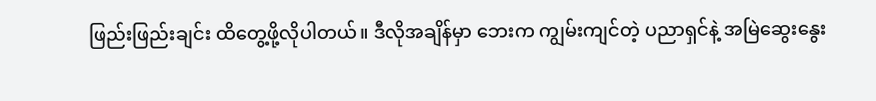ဖြည်းဖြည်းချင်း ထိတွေ့ဖို့လိုပါတယ်။ ဒီလိုအချိန်မှာ ဘေးက ကျွမ်းကျင်တဲ့ ပညာရှင်နဲ့ အမြဲဆွေးနွေး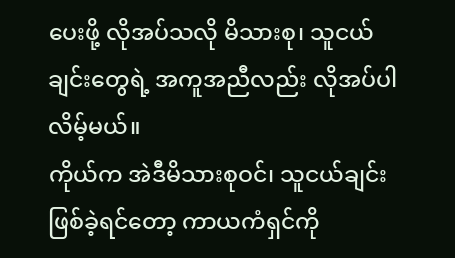ပေးဖို့ လိုအပ်သလို မိသားစု၊ သူငယ်ချင်းတွေရဲ့ အကူအညီလည်း လိုအပ်ပါလိမ့်မယ်။
ကိုယ်က အဲဒီမိသားစုဝင်၊ သူငယ်ချင်းဖြစ်ခဲ့ရင်တော့ ကာယကံရှင်ကို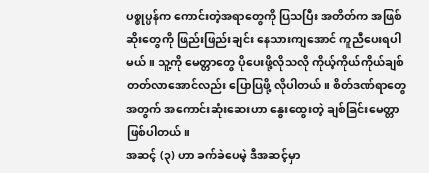ပစ္စုပ္ပန်က ကောင်းတဲ့အရာတွေကို ပြသပြီး အတိတ်က အဖြစ်ဆိုးတွေကို ဖြည်းဖြည်းချင်း နေသားကျအောင် ကူညီပေးရပါမယ်။ သူ့ကို မေတ္တာတွေ ပိုပေးဖို့လိုသလို ကိုယ့်ကိုယ်ကိုယ်ချစ်တတ်လာအောင်လည်း ပြောပြဖို့ လိုပါတယ်။ စိတ်ဒဏ်ရာတွေအတွက် အကောင်းဆုံးဆေးဟာ နွေးထွေးတဲ့ ချစ်ခြင်းမေတ္တာ ဖြစ်ပါတယ်။
အဆင့် (၃) ဟာ ခက်ခဲပေမဲ့ ဒီအဆင့်မှာ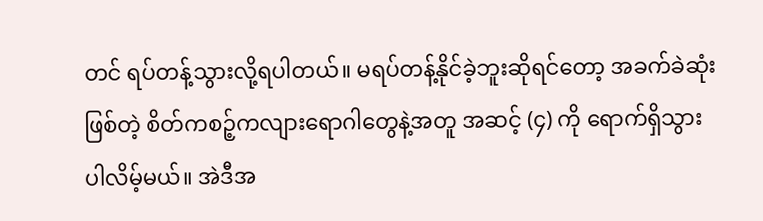တင် ရပ်တန့်သွားလို့ရပါတယ်။ မရပ်တန့်နိုင်ခဲ့ဘူးဆိုရင်တော့ အခက်ခဲဆုံးဖြစ်တဲ့ စိတ်ကစဉ့်ကလျားရောဂါတွေနဲ့အတူ အဆင့် (၄) ကို ရောက်ရှိသွားပါလိမ့်မယ်။ အဲဒီအ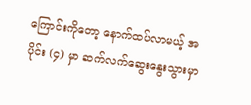ကြောင်းကိုတော့ နောက်ထပ်လာမယ့် အပိုင်း (၄) မှာ ဆက်လက်ဆွေးနွေးသွားမှာ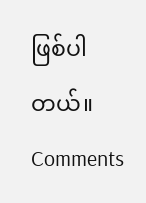ဖြစ်ပါတယ်။
Comments